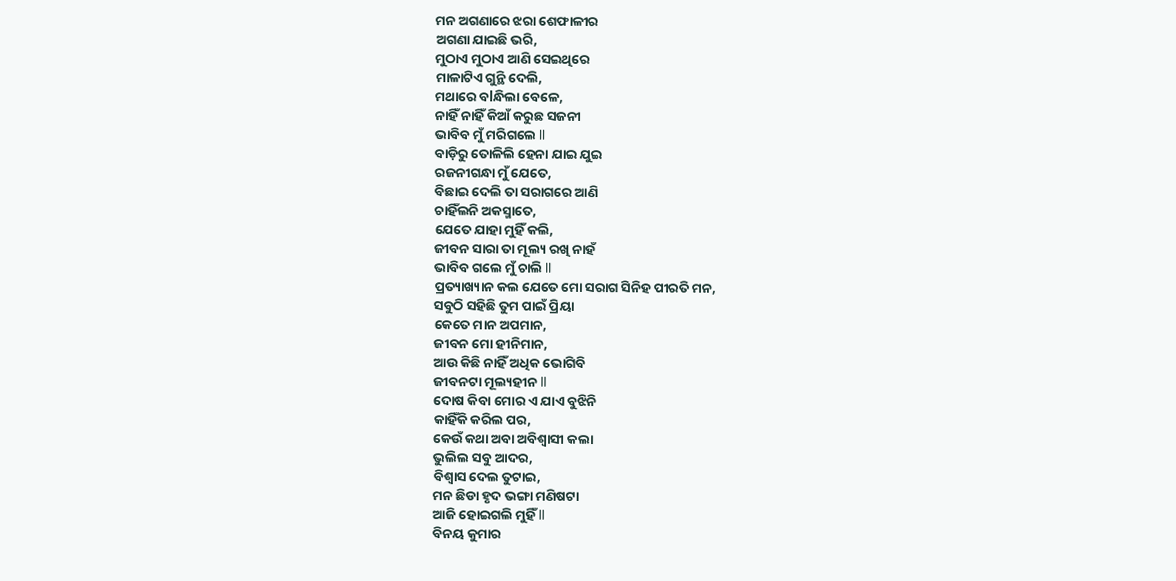ମନ ଅଗଣାରେ ଝରା ଶେଫାଳୀର
ଅଗଣା ଯାଇଛି ଭରି,
ମୁଠାଏ ମୁଠାଏ ଆଣି ସେଇଥିରେ
ମାଳାଟିଏ ଗୁନ୍ଥି ଦେଲି,
ମଥାରେ ବlନ୍ଧିଲା ବେଳେ,
ନାହିଁ ନାହିଁ କିଆଁ କରୁଛ ସଜନୀ
ଭାବିବ ମୁଁ ମରିଗଲେ ll
ବାଡ଼ିରୁ ତୋଳିଲି ହେନା ଯାଇ ଯୁଇ
ରଜନୀଗନ୍ଧା ମୁଁ ଯେତେ,
ବିଛାଇ ଦେଲି ତା ସରାଗରେ ଆଣି
ଚାହିଁଲନି ଅକସ୍ମାତେ,
ଯେତେ ଯାହା ମୁହିଁ କଲି,
ଜୀବନ ସାରା ତା ମୂଲ୍ୟ ରଖି ନାହଁ
ଭାବିବ ଗଲେ ମୁଁ ଚାଲି ll
ପ୍ରତ୍ୟାଖ୍ୟାନ କଲ ଯେତେ ମୋ ସରାଗ ସିନିହ ପୀରତି ମନ,
ସବୁଠି ସହିଛି ତୁମ ପାଇଁ ପ୍ରିୟା
କେତେ ମାନ ଅପମାନ,
ଜୀବନ ମୋ ହୀନିମାନ,
ଆଉ କିଛି ନାହିଁ ଅଧିକ ଭୋଗିବି
ଜୀବନଟା ମୂଲ୍ୟହୀନ ll
ଦୋଷ କିବା ମୋର ଏ ଯାଏ ବୁଝିନି
କାହିଁକି କରିଲ ପର,
କେଉଁ କଥା ଅବା ଅବିଶ୍ୱାସୀ କଲା
ଭୁଲିଲ ସବୁ ଆଦର,
ବିଶ୍ୱାସ ଦେଲ ତୁଟାଇ,
ମନ ଛିଡା ହୃଦ ଭଙ୍ଗା ମଣିଷଟା
ଆଜି ହୋଇଗଲି ମୁହିଁ ll
ବିନୟ କୁମାର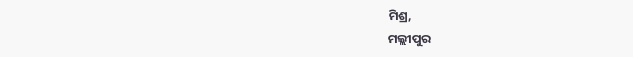ମିଶ୍ର,
ମଲ୍ଲୀପୁର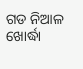ଗଡ ନିଆଳ
ଖୋର୍ଦ୍ଧା